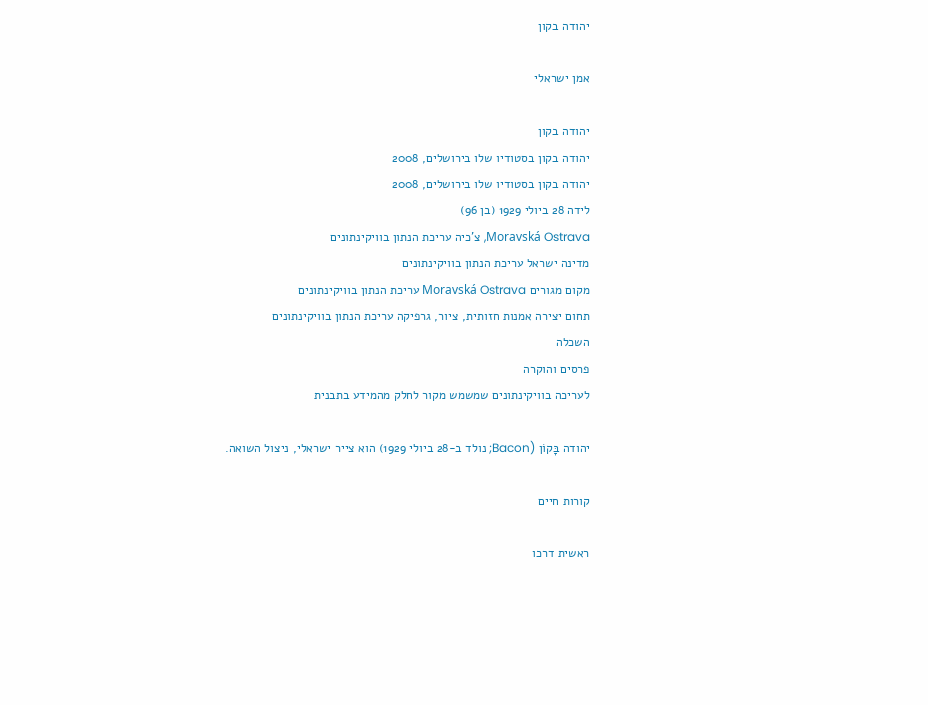יהודה בקון

אמן ישראלי

יהודה בקון
יהודה בקון בסטודיו שלו בירושלים, 2008
יהודה בקון בסטודיו שלו בירושלים, 2008
לידה 28 ביולי 1929 (בן 96)
Moravská Ostrava, צ'כיה עריכת הנתון בוויקינתונים
מדינה ישראל עריכת הנתון בוויקינתונים
מקום מגורים Moravská Ostrava עריכת הנתון בוויקינתונים
תחום יצירה אמנות חזותית, ציור, גרפיקה עריכת הנתון בוויקינתונים
השכלה
פרסים והוקרה
לעריכה בוויקינתונים שמשמש מקור לחלק מהמידע בתבנית

יהודה בָּקוֹן (Bacon; נולד ב-28 ביולי 1929) הוא צייר ישראלי, ניצול השואה.

קורות חיים

ראשית דרכו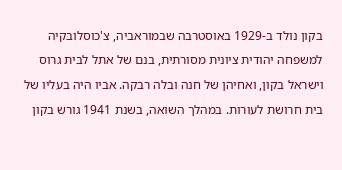בקון נולד ב-1929 באוסטרבה שבמוראביה, צ'כוסלובקיה למשפחה יהודית ציונית מסורתית, בנם של אתל לבית גרוס וישראל בקון, ואחיהן של חנה ובלה רבקה. אביו היה בעליו של בית חרושת לעורות. במהלך השואה, בשנת 1941 גורש בקון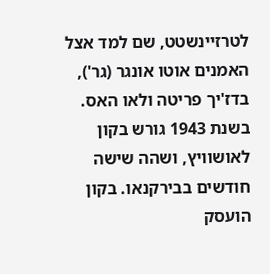לטרזיינשטט, שם למד אצל האמנים אוטו אונגר (גר'), בדז'יך פריטה ולאו האס. בשנת 1943 גורש בקון לאושוויץ, ושהה שישה חודשים בבירקנאו. בקון הועסק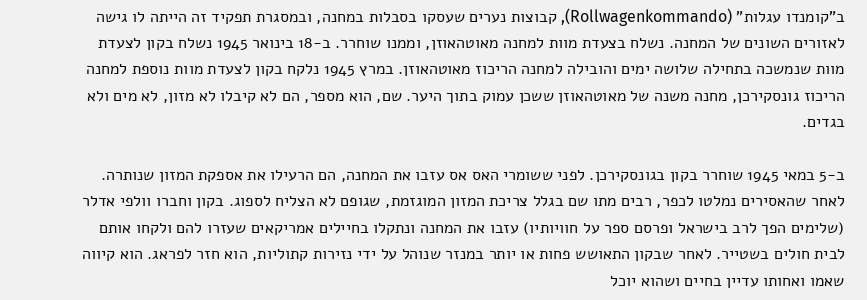ב"קומנדו עגלות" (Rollwagenkommando), קבוצות נערים שעסקו בסבלות במחנה, ובמסגרת תפקיד זה הייתה לו גישה לאזורים השונים של המחנה. נשלח בצעדת מוות למחנה מאוטהאוזן, וממנו שוחרר. ב-18 בינואר 1945 נשלח בקון לצעדת מוות שנמשכה בתחילה שלושה ימים והובילה למחנה הריכוז מאוטהאוזן. במרץ 1945 נלקח בקון לצעדת מוות נוספת למחנה הריכוז גונסקירכן, מחנה משנה של מאוטהאוזן ששכן עמוק בתוך היער. שם, הוא מספר, הם לא קיבלו לא מזון, לא מים ולא בגדים.

ב-5 במאי 1945 שוחרר בקון בגונסקירכן. לפני ששומרי האס אס עזבו את המחנה, הם הרעילו את אספקת המזון שנותרה. לאחר שהאסירים נמלטו לכפר, רבים מתו שם בגלל צריכת המזון המוגזמת, שגופם לא הצליח לספוג. בקון וחברו וולפי אדלר (שלימים הפך לרב בישראל ופרסם ספר על חוויותיו) עזבו את המחנה ונתקלו בחיילים אמריקאים שעזרו להם ולקחו אותם לבית חולים בשטייר. לאחר שבקון התאושש פחות או יותר במנזר שנוהל על ידי נזירות קתוליות, הוא חזר לפראג. הוא קיווה שאמו ואחותו עדיין בחיים ושהוא יוכל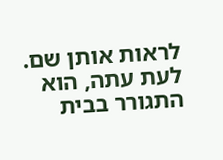לראות אותן שם. לעת עתה, הוא התגורר בבית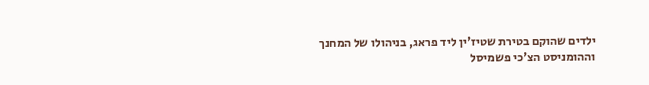ילדים שהוקם בטירת שטיז'ין ליד פראג, בניהולו של המחנך וההומניסט הצ'כי פשמיסל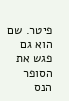פיטר. שם הוא גם פגש את הסופר הנס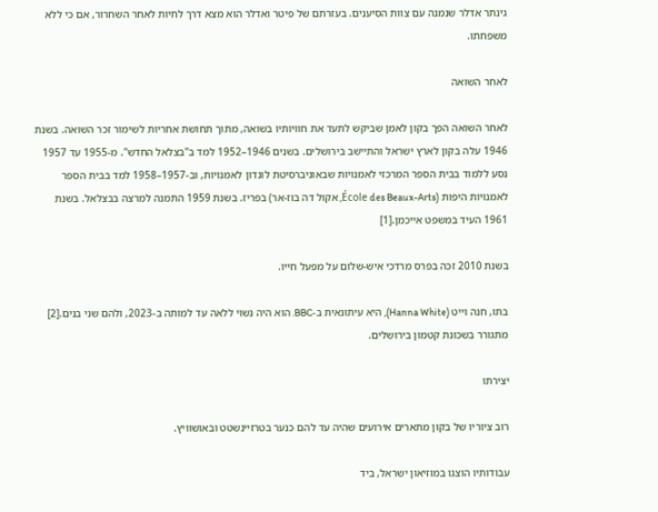גינתר אדלר שנמנה עם צוות הסיענים. בעזרתם של פיטר ואדלר הוא מצא דרך לחיות לאחר השחרור, אם כי ללא משפחתו.

לאחר השואה

לאחר השואה הפך בקון לאמן שביקש לתעד את חוויותיו בשואה, מתוך תחושת אחריות לשימור זכר השואה. בשנת 1946 עלה בקון לארץ ישראל והתיישב בירושלים. בשנים 1946–1952 למד ב"בצלאל החדש". מ-1955 עד 1957 נסע ללמוד בבית הספר המרכזי לאמנויות שבאוניברסיטת לונדון לאמנויות, וב-1957–1958 למד בבית הספר לאמנויות היפות (École des Beaux-Arts, אקול דה בוז-אר) בפריז. בשנת 1959 התמנה למרצה בבצלאל. בשנת 1961 העיד במשפט אייכמן.[1]

בשנת 2010 זכה בפרס מרדכי איש-שלום על מפעל חייו.

בתו, חנה וייט (Hanna White), היא עיתונאית ב-BBC. הוא היה נשוי ללאה עד למותה ב-2023, ולהם שני בנים.[2] מתגורר בשכונת קטמון בירושלים.

יצירתו

רוב ציוריו של בקון מתארים אירועים שהיה עד להם כנער בטרזיינשטט ובאושוויץ.

עבודותיו הוצגו במוזיאון ישראל, ביד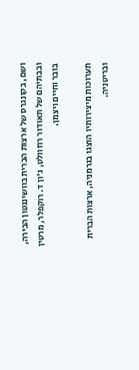ושם, בקונגרס של ארצות הברית בוושינגטון הבירה, ובבתיהם של תאודור רוזוולט, ג'ון ד. רוקפלר, מרטין בובר וחיים ויצמן.

תערוכות מיצירותיו הוצגו בגרמניה, ארצות הברית ובריטניה.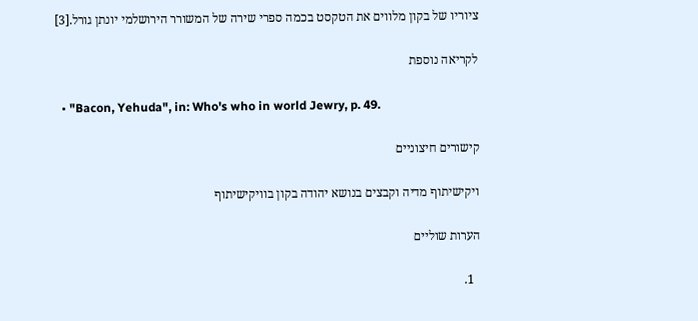ציוריו של בקון מלווים את הטקסט בכמה ספרי שירה של המשורר הירושלמי יונתן גורל.[3]

לקריאה נוספת

  • "Bacon, Yehuda", in: Who's who in world Jewry, p. 49.

קישורים חיצוניים

ויקישיתוף מדיה וקבצים בנושא יהודה בקון בוויקישיתוף

הערות שוליים

  1.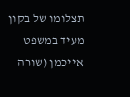תצלומו של בקון מעיד במשפט אייכמן (שורה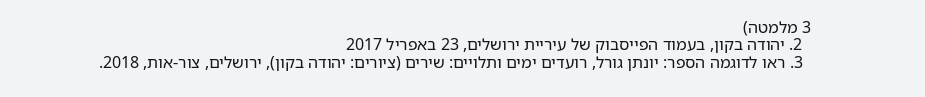3 מלמטה)
  2. יהודה בקון, בעמוד הפייסבוק של עיריית ירושלים, 23 באפריל 2017
  3. ראו לדוגמה הספר: יונתן גורל, רועדים ימים ותלויים: שירים (ציורים: יהודה בקון), ירושלים, צור-אות, 2018.